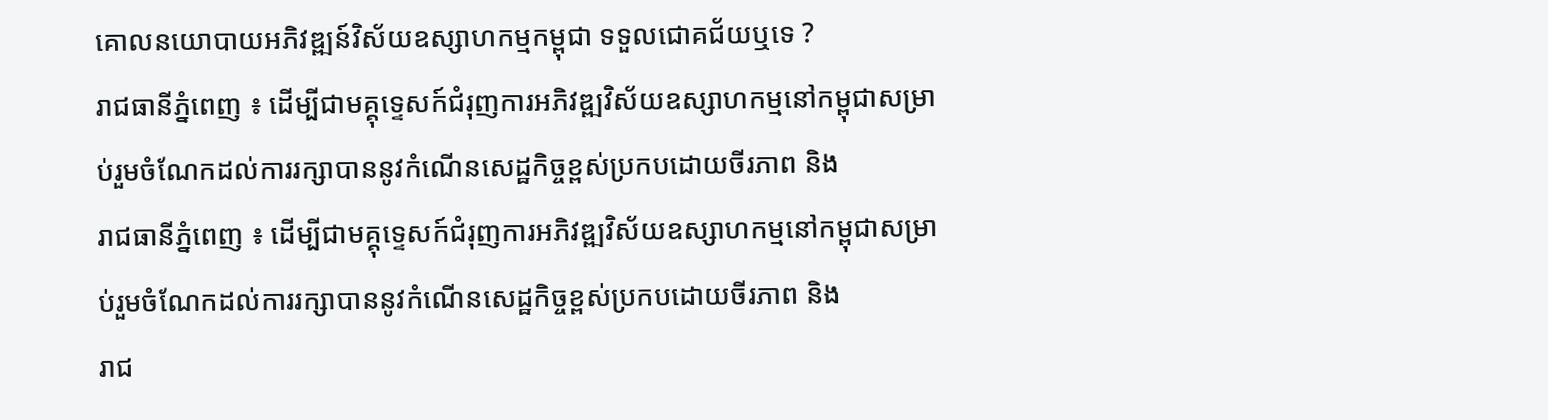គោលនយោបាយអភិវឌ្ឍន៍វិស័យឧស្សាហកម្មកម្ពុជា ទទួលជោគជ័យឬទេ ?
រាជធានីភ្នំពេញ ៖ ដើម្បីជាមគ្គុទេ្ទសក៍ជំរុញការអភិវឌ្ឍវិស័យឧស្សាហកម្មនៅកម្ពុជាសម្រាប់រួមចំណែកដល់ការរក្សាបាននូវកំណើនសេដ្ឋកិច្ចខ្ពស់ប្រកបដោយចីរភាព និង
រាជធានីភ្នំពេញ ៖ ដើម្បីជាមគ្គុទេ្ទសក៍ជំរុញការអភិវឌ្ឍវិស័យឧស្សាហកម្មនៅកម្ពុជាសម្រាប់រួមចំណែកដល់ការរក្សាបាននូវកំណើនសេដ្ឋកិច្ចខ្ពស់ប្រកបដោយចីរភាព និង
រាជ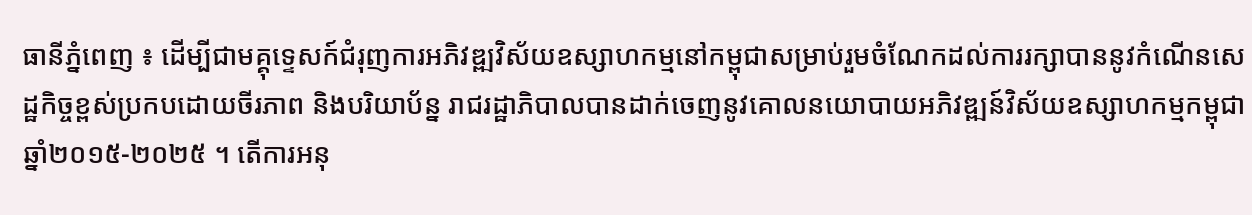ធានីភ្នំពេញ ៖ ដើម្បីជាមគ្គុទេ្ទសក៍ជំរុញការអភិវឌ្ឍវិស័យឧស្សាហកម្មនៅកម្ពុជាសម្រាប់រួមចំណែកដល់ការរក្សាបាននូវកំណើនសេដ្ឋកិច្ចខ្ពស់ប្រកបដោយចីរភាព និងបរិយាប័ន្ន រាជរដ្ឋាភិបាលបានដាក់ចេញនូវគោលនយោបាយអភិវឌ្ឍន៍វិស័យឧស្សាហកម្មកម្ពុជាឆ្នាំ២០១៥-២០២៥ ។ តើការអនុ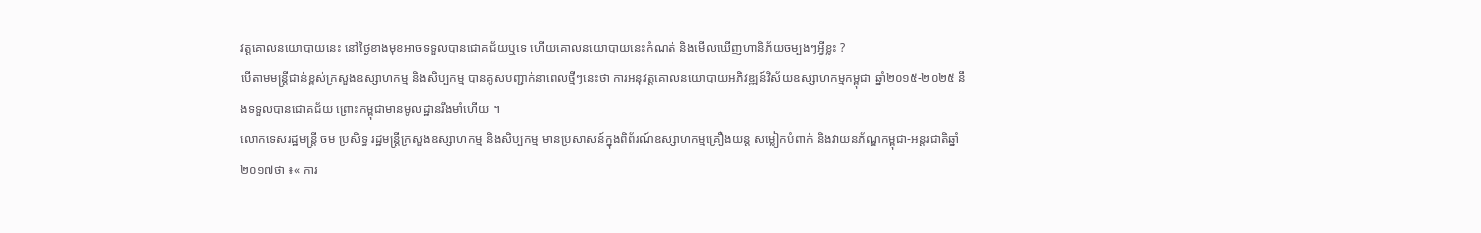វត្តគោលនយោបាយនេះ នៅថ្ងៃខាងមុខអាចទទួលបានជោគជ័យឬទេ ហើយគោលនយោបាយនេះកំណត់ និងមើលឃើញហានិភ័យចម្បងៗអ្វីខ្លះ ?
បើតាមមន្ត្រីជាន់ខ្ពស់ក្រសួងឧស្សាហកម្ម និងសិប្បកម្ម បានគូសបញ្ជាក់នាពេលថ្មីៗនេះថា ការអនុវត្តគោលនយោបាយអភិវឌ្ឍន៍វិស័យឧស្សាហកម្មកម្ពុជា ឆ្នាំ២០១៥-២០២៥ នឹងទទួលបានជោគជ័យ ព្រោះកម្ពុជាមានមូលដ្ឋានរឹងមាំហើយ ។
លោកទេសរដ្ឋមន្ត្រី ចម ប្រសិទ្ធ រដ្ឋមន្ត្រីក្រសួងឧស្សាហកម្ម និងសិប្បកម្ម មានប្រសាសន៍ក្នុងពិព័រណ៍ឧស្សាហកម្មគ្រឿងយន្ត សម្លៀកបំពាក់ និងវាយនភ័ណ្ឌកម្ពុជា-អន្តរជាតិឆ្នាំ២០១៧ថា ៖« ការ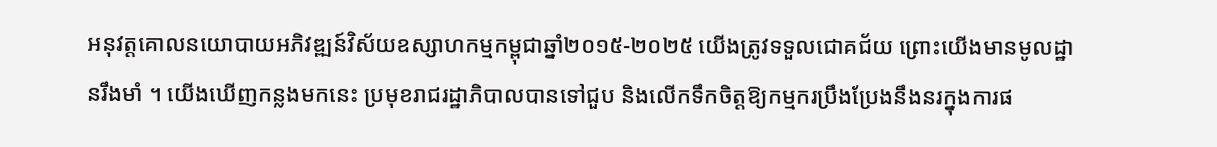អនុវត្តគោលនយោបាយអភិវឌ្ឍន៍វិស័យឧស្សាហកម្មកម្ពុជាឆ្នាំ២០១៥-២០២៥ យើងត្រូវទទួលជោគជ័យ ព្រោះយើងមានមូលដ្ឋានរឹងមាំ ។ យើងឃើញកន្លងមកនេះ ប្រមុខរាជរដ្ឋាភិបាលបានទៅជួប និងលើកទឹកចិត្តឱ្យកម្មករប្រឹងប្រែងនឹងនរក្នុងការផ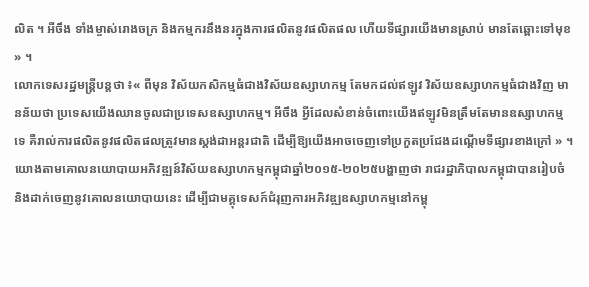លិត ។ អីចឹង ទាំងម្ចាស់រោងចក្រ និងកម្មករនឹងនរក្នុងការផលិតនូវផលិតផល ហើយទីផ្សារយើងមានស្រាប់ មានតែឆ្ពោះទៅមុខ » ។
លោកទេសរដ្ឋមន្ត្រីបន្តថា ៖« ពីមុន វិស័យកសិកម្មធំជាងវិស័យឧស្សាហកម្ម តែមកដល់ឥឡូវ វិស័យឧស្សាហកម្មធំជាងវិញ មានន័យថា ប្រទេសយើងឈានចូលជាប្រទេសឧស្សាហកម្ម។ អីចឹង អ្វីដែលសំខាន់ចំពោះយើងឥឡូវមិនត្រឹមតែមានឧស្សាហកម្មទេ គឺរាល់ការផលិតនូវផលិតផលត្រូវមានស្តង់ដាអន្តរជាតិ ដើម្បីឱ្យយើងអាចចេញទៅប្រកួតប្រជែងដណ្តើមទីផ្សារខាងក្រៅ » ។
យោងតាមគោលនយោបាយអភិវឌ្ឍន៍វិស័យឧស្សាហកម្មកម្ពុជាឆ្នាំ២០១៥-២០២៥បង្ហាញថា រាជរដ្ឋាភិបាលកម្ពុជាបានរៀបចំ និងដាក់ចេញនូវគោលនយោបាយនេះ ដើម្បីជាមគ្គុទេសក៍ជំរុញការអភិវឌ្ឍឧស្សាហកម្មនៅកម្ពុ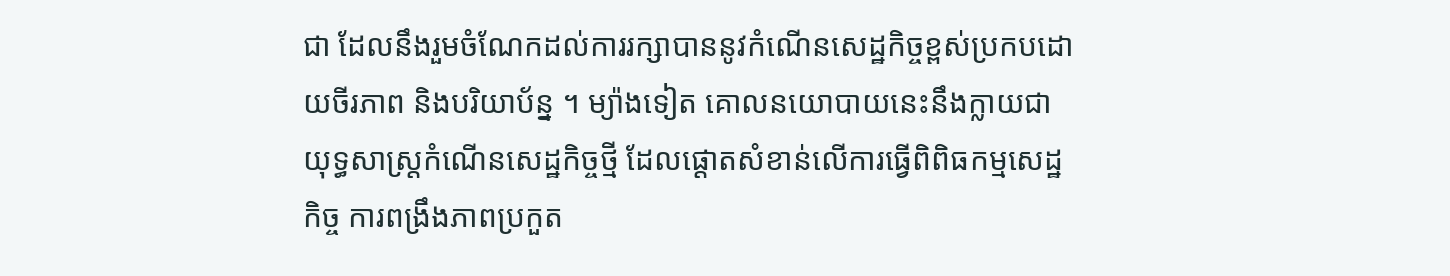ជា ដែលនឹងរួមចំណែកដល់ការរក្សាបាននូវកំណើនសេដ្ឋកិច្ចខ្ពស់ប្រកបដោយចីរភាព និងបរិយាប័ន្ន ។ ម្យ៉ាងទៀត គោលនយោបាយនេះនឹងក្លាយជាយុទ្ធសាស្ត្រកំណើនសេដ្ឋកិច្ចថ្មី ដែលផ្តោតសំខាន់លើការធ្វើពិពិធកម្មសេដ្ឋកិច្ច ការពង្រឹងភាពប្រកួត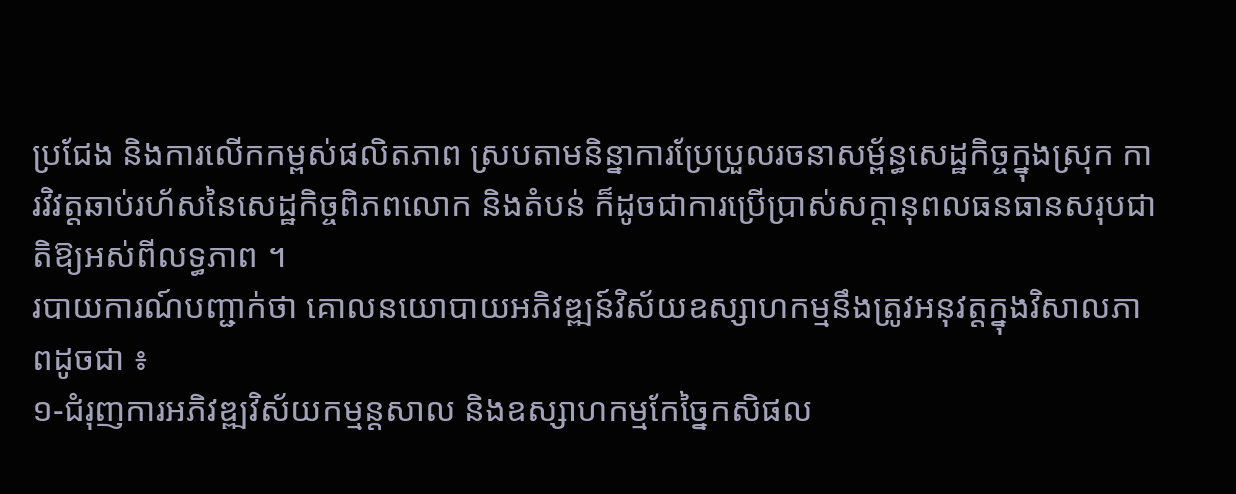ប្រជែង និងការលើកកម្ពស់ផលិតភាព ស្របតាមនិន្នាការប្រែប្រួលរចនាសម្ព័ន្ធសេដ្ឋកិច្ចក្នុងស្រុក ការវិវត្តឆាប់រហ័សនៃសេដ្ឋកិច្ចពិភពលោក និងតំបន់ ក៏ដូចជាការប្រើប្រាស់សក្តានុពលធនធានសរុបជាតិឱ្យអស់ពីលទ្ធភាព ។
របាយការណ៍បញ្ជាក់ថា គោលនយោបាយអភិវឌ្ឍន៍វិស័យឧស្សាហកម្មនឹងត្រូវអនុវត្តក្នុងវិសាលភាពដូចជា ៖
១-ជំរុញការអភិវឌ្ឍវិស័យកម្មន្តសាល និងឧស្សាហកម្មកែច្នៃកសិផល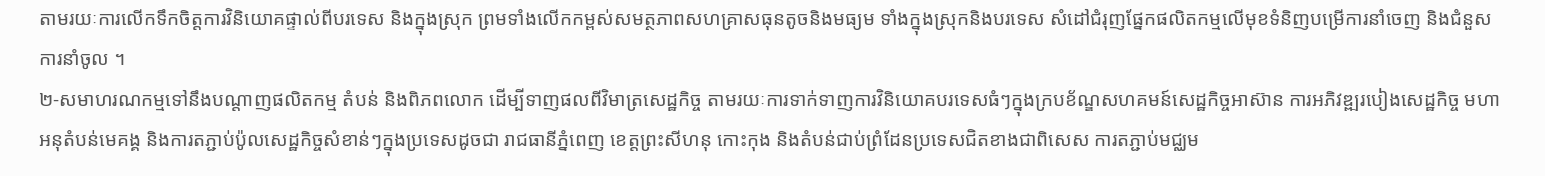តាមរយៈការលើកទឹកចិត្តការវិនិយោគផ្ទាល់ពីបរទេស និងក្នុងស្រុក ព្រមទាំងលើកកម្ពស់សមត្ថភាពសហគ្រាសធុនតូចនិងមធ្យម ទាំងក្នុងស្រុកនិងបរទេស សំដៅជំរុញផ្នែកផលិតកម្មលើមុខទំនិញបម្រើការនាំចេញ និងជំនួសការនាំចូល ។
២-សមាហរណកម្មទៅនឹងបណ្តាញផលិតកម្ម តំបន់ និងពិភពលោក ដើម្បីទាញផលពីវិមាត្រសេដ្ឋកិច្ច តាមរយៈការទាក់ទាញការវិនិយោគបរទេសធំៗក្នុងក្របខ័ណ្ឌសហគមន៍សេដ្ឋកិច្ចអាស៊ាន ការអភិវឌ្ឍរបៀងសេដ្ឋកិច្ច មហាអនុតំបន់មេគង្គ និងការតភ្ជាប់ប៉ូលសេដ្ឋកិច្ចសំខាន់ៗក្នុងប្រទេសដូចជា រាជធានីភ្នំពេញ ខេត្តព្រះសីហនុ កោះកុង និងតំបន់ជាប់ព្រំដែនប្រទេសជិតខាងជាពិសេស ការតភ្ជាប់មជ្ឈម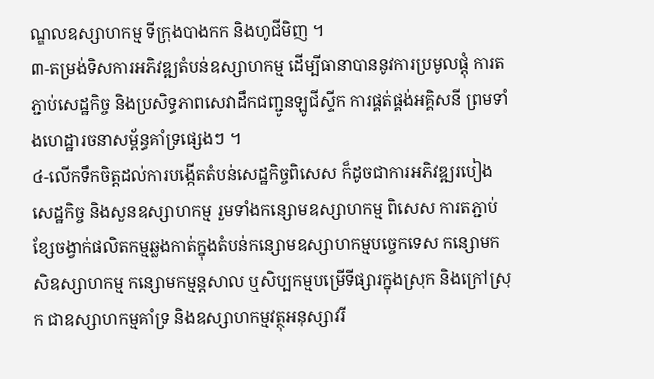ណ្ឌលឧស្សាហកម្ម ទីក្រុងបាងកក និងហូជីមិញ ។
៣-តម្រង់ទិសការអភិវឌ្ឍតំបន់ឧស្សាហកម្ម ដើម្បីធានាបាននូវការប្រមូលផ្តុំ ការតភ្ជាប់សេដ្ឋកិច្ច និងប្រសិទ្ធភាពសេវាដឹកជញ្ជូនឡូជីស្ទីក ការផ្គត់ផ្គង់អគ្គិសនី ព្រមទាំងហេដ្ឋារចនាសម្ព័ន្ធគាំទ្រផ្សេងៗ ។
៤-លើកទឹកចិត្តដល់ការបង្កើតតំបន់សេដ្ឋកិច្ចពិសេស ក៏ដូចជាការអភិវឌ្ឍរបៀងសេដ្ឋកិច្ច និងសួនឧស្សាហកម្ម រួមទាំងកន្សោមឧស្សាហកម្ម ពិសេស ការតភ្ជាប់ខ្សែចង្វាក់ផលិតកម្មឆ្លងកាត់ក្នុងតំបន់កន្សោមឧស្សាហកម្មបច្ចេកទេស កន្សោមកសិឧស្សាហកម្ម កន្សោមកម្មន្តសាល ឬសិប្បកម្មបម្រើទីផ្សារក្នុងស្រុក និងក្រៅស្រុក ជាឧស្សាហកម្មគាំទ្រ និងឧស្សាហកម្មវត្ថុអនុស្សាវរី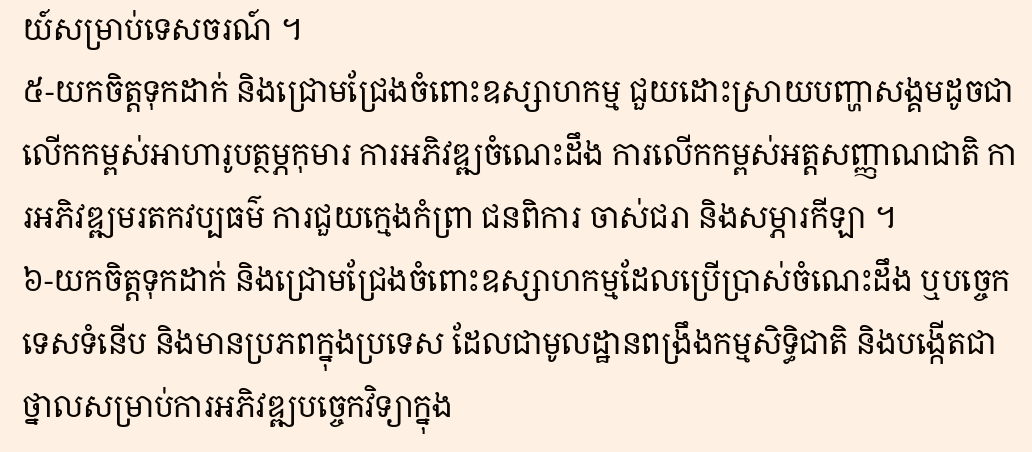យ៍សម្រាប់ទេសចរណ៍ ។
៥-យកចិត្តទុកដាក់ និងជ្រោមជ្រែងចំពោះឧស្សាហកម្ម ជួយដោះស្រាយបញ្ហាសង្គមដូចជា លើកកម្ពស់អាហារូបត្ថម្ភកុមារ ការអភិវឌ្ឍចំណេះដឹង ការលើកកម្ពស់អត្តសញ្ញាណជាតិ ការអភិវឌ្ឍមរតកវប្បធម៌ ការជួយក្មេងកំព្រា ជនពិការ ចាស់ជរា និងសម្ភារកីឡា ។
៦-យកចិត្តទុកដាក់ និងជ្រោមជ្រែងចំពោះឧស្សាហកម្មដែលប្រើប្រាស់ចំណេះដឹង ឬបច្ចេកទេសទំនើប និងមានប្រភពក្នុងប្រទេស ដែលជាមូលដ្ឋានពង្រឹងកម្មសិទ្ធិជាតិ និងបង្កើតជាថ្នាលសម្រាប់ការអភិវឌ្ឍបច្ចេកវិទ្យាក្នុង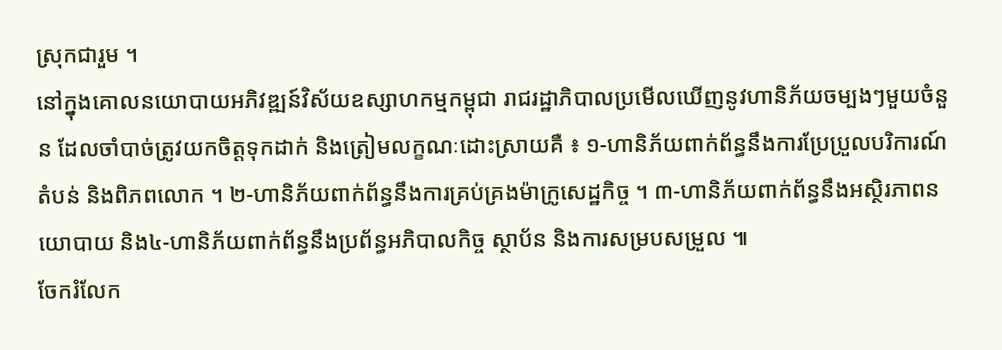ស្រុកជារួម ។
នៅក្នុងគោលនយោបាយអភិវឌ្ឍន៍វិស័យឧស្សាហកម្មកម្ពុជា រាជរដ្ឋាភិបាលប្រមើលឃើញនូវហានិភ័យចម្បងៗមួយចំនួន ដែលចាំបាច់ត្រូវយកចិត្តទុកដាក់ និងត្រៀមលក្ខណៈដោះស្រាយគឺ ៖ ១-ហានិភ័យពាក់ព័ន្ធនឹងការប្រែប្រួលបរិការណ៍តំបន់ និងពិភពលោក ។ ២-ហានិភ័យពាក់ព័ន្ធនឹងការគ្រប់គ្រងម៉ាក្រូសេដ្ឋកិច្ច ។ ៣-ហានិភ័យពាក់ព័ន្ធនឹងអស្ថិរភាពនយោបាយ និង៤-ហានិភ័យពាក់ព័ន្ធនឹងប្រព័ន្ធអភិបាលកិច្ច ស្ថាប័ន និងការសម្របសម្រួល ៕
ចែករំលែក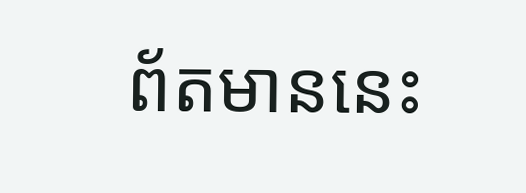ព័តមាននេះ